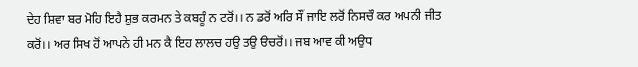ਦੇਹ ਸ਼ਿਵਾ ਬਰ ਮੋਹਿ ਇਹੈ ਸ਼ੁਭ ਕਰਮਨ ਤੇ ਕਬਹੂੰ ਨ ਟਰੋਂ।। ਨ ਡਰੋਂ ਅਰਿ ਸੌਂ ਜਾਇ ਲਰੋਂ ਨਿਸਚੌ ਕਰ ਅਪਨੀ ਜੀਤ ਕਰੋਂ।। ਅਰ ਸਿਖ ਹੋਂ ਆਪਨੇ ਹੀ ਮਨ ਕੈ ਇਹ ਲਾਲਚ ਹਉ ਤਉ ੳਚਰੋਂ।। ਜਬ ਆਵ ਕੀ ਅਉਧ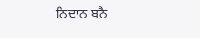ਨਿਦਾਨ ਬਨੈ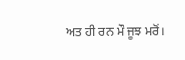ਅਤ ਹੀ ਰਨ ਮੌ ਜੂਝ ਮਰੋਂ।